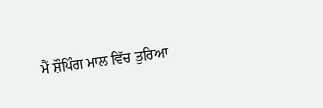ਮੈਂ ਸ਼ੌਪਿੰਗ ਮਾਲ ਵਿੱਚ ਤੁਰਿਆ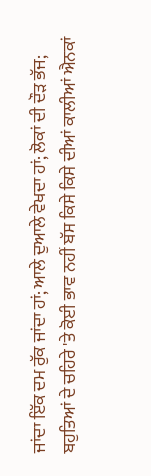ਜਾਂਦਾ ਇੱਕ ਦਮ ਰੁੱਕ ਜਾਂਦਾ ਹਾਂ; ਆਲੇ ਦੁਆਲੇ ਵੇਖਦਾ ਹਾਂ; ਲੋਕਾਂ ਦੀ ਦੌੜ ਭੱਜ; ਬਹੁਤਿਆਂ ਦੇ ਚਹਿਰੇ 'ਤੇ ਕੋਈ ਭਾਵ ਨਹੀਂ ਬੱਸ ਕਿਸੇ ਕਿਸੇ ਦੀਆਂ ਕਾਲੀਆਂ ਐਨਕਾਂ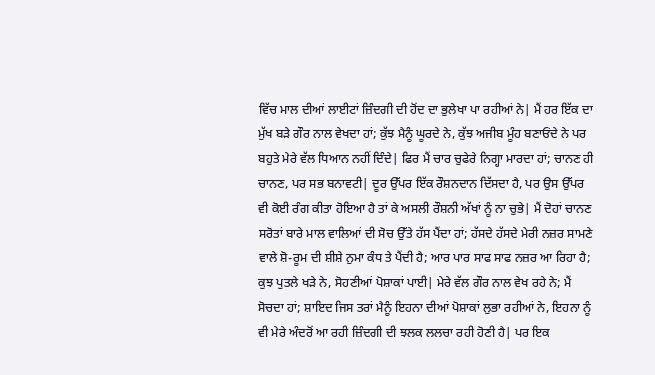ਵਿੱਚ ਮਾਲ ਦੀਆਂ ਲਾਈਟਾਂ ਜ਼ਿੰਦਗੀ ਦੀ ਹੋਂਦ ਦਾ ਭੁਲੇਖਾ ਪਾ ਰਹੀਆਂ ਨੇ| ਮੈਂ ਹਰ ਇੱਕ ਦਾ ਮੁੱਖ ਬੜੇ ਗੌਰ ਨਾਲ ਵੇਖਦਾ ਹਾਂ; ਕੁੱਝ ਮੈਨੂੰ ਘੂਰਦੇ ਨੇ, ਕੁੱਝ ਅਜੀਬ ਮੂੰਹ ਬਣਾਓਂਦੇ ਨੇ ਪਰ ਬਹੁਤੇ ਮੇਰੇ ਵੱਲ ਧਿਆਨ ਨਹੀਂ ਦਿੰਦੇ| ਫਿਰ ਮੈਂ ਚਾਰ ਚੁਫੇਰੇ ਨਿਗ੍ਹਾ ਮਾਰਦਾ ਹਾਂ; ਚਾਨਣ ਹੀ ਚਾਨਣ, ਪਰ ਸਭ ਬਨਾਵਟੀ| ਦੂਰ ਉੱਪਰ ਇੱਕ ਰੌਸ਼ਨਦਾਨ ਦਿੱਸਦਾ ਹੈ, ਪਰ ਉਸ ਉੱਪਰ ਵੀ ਕੋਈ ਰੰਗ ਕੀਤਾ ਹੋਇਆ ਹੈ ਤਾਂ ਕੇ ਅਸਲੀ ਰੌਸ਼ਨੀ ਅੱਖਾਂ ਨੂੰ ਨਾ ਚੁਭੇ| ਮੈਂ ਦੋਹਾਂ ਚਾਨਣ ਸਰੋਤਾਂ ਬਾਰੇ ਮਾਲ ਵਾਲਿਆਂ ਦੀ ਸੋਚ ਉੱਤੇ ਹੱਸ ਪੈਂਦਾ ਹਾਂ; ਹੱਸਦੇ ਹੱਸਦੇ ਮੇਰੀ ਨਜ਼ਰ ਸਾਮਣੇ ਵਾਲੇ ਸ਼ੋ-ਰੂਮ ਦੀ ਸ਼ੀਸ਼ੇ ਨੁਮਾ ਕੰਧ ਤੇ ਪੈਂਦੀ ਹੈ; ਆਰ ਪਾਰ ਸਾਫ ਸਾਫ ਨਜ਼ਰ ਆ ਰਿਹਾ ਹੈ; ਕੁਝ ਪੁਤਲੇ ਖੜੇ ਨੇ, ਸੋਹਣੀਆਂ ਪੋਸ਼ਾਕਾਂ ਪਾਈ| ਮੇਰੇ ਵੱਲ ਗੌਰ ਨਾਲ ਵੇਖ ਰਹੇ ਨੇ; ਮੈਂ ਸੋਚਦਾ ਹਾਂ; ਸ਼ਾਇਦ ਜਿਸ ਤਰਾਂ ਮੈਨੂੰ ਇਹਨਾ ਦੀਆਂ ਪੋਸ਼ਾਕਾਂ ਲੁਭਾ ਰਹੀਆਂ ਨੇ, ਇਹਨਾ ਨੂੰ ਵੀ ਮੇਰੇ ਅੰਦਰੋਂ ਆ ਰਹੀ ਜ਼ਿੰਦਗੀ ਦੀ ਝਲਕ ਲਲਚਾ ਰਹੀ ਹੋਣੀ ਹੈ| ਪਰ ਇਕ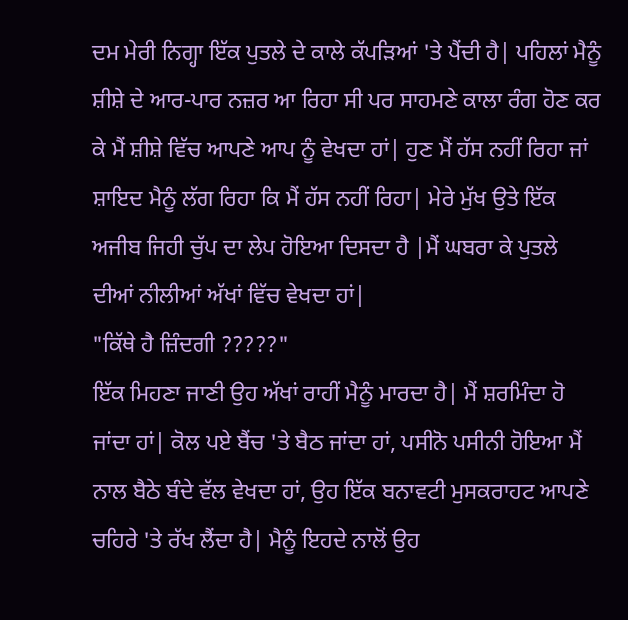ਦਮ ਮੇਰੀ ਨਿਗ੍ਹਾ ਇੱਕ ਪੁਤਲੇ ਦੇ ਕਾਲੇ ਕੱਪੜਿਆਂ 'ਤੇ ਪੈਂਦੀ ਹੈ| ਪਹਿਲਾਂ ਮੈਨੂੰ ਸ਼ੀਸ਼ੇ ਦੇ ਆਰ-ਪਾਰ ਨਜ਼ਰ ਆ ਰਿਹਾ ਸੀ ਪਰ ਸਾਹਮਣੇ ਕਾਲਾ ਰੰਗ ਹੋਣ ਕਰ ਕੇ ਮੈਂ ਸ਼ੀਸ਼ੇ ਵਿੱਚ ਆਪਣੇ ਆਪ ਨੂੰ ਵੇਖਦਾ ਹਾਂ| ਹੁਣ ਮੈਂ ਹੱਸ ਨਹੀਂ ਰਿਹਾ ਜਾਂ ਸ਼ਾਇਦ ਮੈਨੂੰ ਲੱਗ ਰਿਹਾ ਕਿ ਮੈਂ ਹੱਸ ਨਹੀਂ ਰਿਹਾ| ਮੇਰੇ ਮੁੱਖ ਉਤੇ ਇੱਕ ਅਜੀਬ ਜਿਹੀ ਚੁੱਪ ਦਾ ਲੇਪ ਹੋਇਆ ਦਿਸਦਾ ਹੈ |ਮੈਂ ਘਬਰਾ ਕੇ ਪੁਤਲੇ ਦੀਆਂ ਨੀਲੀਆਂ ਅੱਖਾਂ ਵਿੱਚ ਵੇਖਦਾ ਹਾਂ|
"ਕਿੱਥੇ ਹੈ ਜ਼ਿੰਦਗੀ ?????"
ਇੱਕ ਮਿਹਣਾ ਜਾਣੀ ਉਹ ਅੱਖਾਂ ਰਾਹੀਂ ਮੈਨੂੰ ਮਾਰਦਾ ਹੈ| ਮੈਂ ਸ਼ਰਮਿੰਦਾ ਹੋ ਜਾਂਦਾ ਹਾਂ| ਕੋਲ ਪਏ ਬੈਂਚ 'ਤੇ ਬੈਠ ਜਾਂਦਾ ਹਾਂ, ਪਸੀਨੋ ਪਸੀਨੀ ਹੋਇਆ ਮੈਂ ਨਾਲ ਬੈਠੇ ਬੰਦੇ ਵੱਲ ਵੇਖਦਾ ਹਾਂ, ਉਹ ਇੱਕ ਬਨਾਵਟੀ ਮੁਸਕਰਾਹਟ ਆਪਣੇ ਚਹਿਰੇ 'ਤੇ ਰੱਖ ਲੈਂਦਾ ਹੈ| ਮੈਨੂੰ ਇਹਦੇ ਨਾਲੋਂ ਉਹ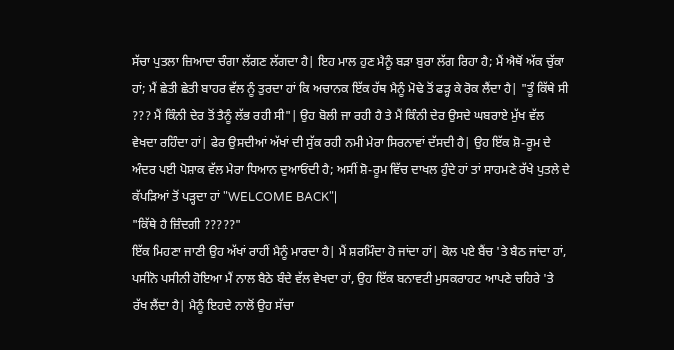ਸੱਚਾ ਪੁਤਲਾ ਜ਼ਿਆਦਾ ਚੰਗਾ ਲੱਗਣ ਲੱਗਦਾ ਹੈ| ਇਹ ਮਾਲ ਹੁਣ ਮੈਨੂੰ ਬੜਾ ਬੁਰਾ ਲੱਗ ਰਿਹਾ ਹੈ; ਮੈਂ ਐਥੋਂ ਅੱਕ ਚੁੱਕਾ ਹਾਂ; ਮੈਂ ਛੇਤੀ ਛੇਤੀ ਬਾਹਰ ਵੱਲ ਨੂੰ ਤੁਰਦਾ ਹਾਂ ਕਿ ਅਚਾਨਕ ਇੱਕ ਹੱਥ ਮੈਨੂੰ ਮੋਢੇ ਤੋਂ ਫੜ੍ਹ ਕੇ ਰੋਕ ਲੈਂਦਾ ਹੈ| "ਤੂੰ ਕਿੱਥੇ ਸੀ ??? ਮੈਂ ਕਿੰਨੀ ਦੇਰ ਤੋਂ ਤੈਨੂੰ ਲੱਭ ਰਹੀ ਸੀ"| ਉਹ ਬੋਲੀ ਜਾ ਰਹੀ ਹੈ ਤੇ ਮੈਂ ਕਿੰਨੀ ਦੇਰ ਉਸਦੇ ਘਬਰਾਏ ਮੁੱਖ ਵੱਲ ਵੇਖਦਾ ਰਹਿੰਦਾ ਹਾਂ| ਫੇਰ ਉਸਦੀਆਂ ਅੱਖਾਂ ਦੀ ਸੁੱਕ ਰਹੀ ਨਮੀ ਮੇਰਾ ਸਿਰਨਾਵਾਂ ਦੱਸਦੀ ਹੈ| ਉਹ ਇੱਕ ਸ਼ੋ-ਰੂਮ ਦੇ ਅੰਦਰ ਪਈ ਪੋਸ਼ਾਕ ਵੱਲ ਮੇਰਾ ਧਿਆਨ ਦੁਆਓਂਦੀ ਹੈ; ਅਸੀਂ ਸ਼ੋ-ਰੂਮ ਵਿੱਚ ਦਾਖਲ ਹੁੰਦੇ ਹਾਂ ਤਾਂ ਸਾਹਮਣੇ ਰੱਖੇ ਪੁਤਲੇ ਦੇ ਕੱਪੜਿਆਂ ਤੋਂ ਪੜ੍ਹਦਾ ਹਾਂ "WELCOME BACK"|
"ਕਿੱਥੇ ਹੈ ਜ਼ਿੰਦਗੀ ?????"
ਇੱਕ ਮਿਹਣਾ ਜਾਣੀ ਉਹ ਅੱਖਾਂ ਰਾਹੀਂ ਮੈਨੂੰ ਮਾਰਦਾ ਹੈ| ਮੈਂ ਸ਼ਰਮਿੰਦਾ ਹੋ ਜਾਂਦਾ ਹਾਂ| ਕੋਲ ਪਏ ਬੈਂਚ 'ਤੇ ਬੈਠ ਜਾਂਦਾ ਹਾਂ, ਪਸੀਨੋ ਪਸੀਨੀ ਹੋਇਆ ਮੈਂ ਨਾਲ ਬੈਠੇ ਬੰਦੇ ਵੱਲ ਵੇਖਦਾ ਹਾਂ, ਉਹ ਇੱਕ ਬਨਾਵਟੀ ਮੁਸਕਰਾਹਟ ਆਪਣੇ ਚਹਿਰੇ 'ਤੇ ਰੱਖ ਲੈਂਦਾ ਹੈ| ਮੈਨੂੰ ਇਹਦੇ ਨਾਲੋਂ ਉਹ ਸੱਚਾ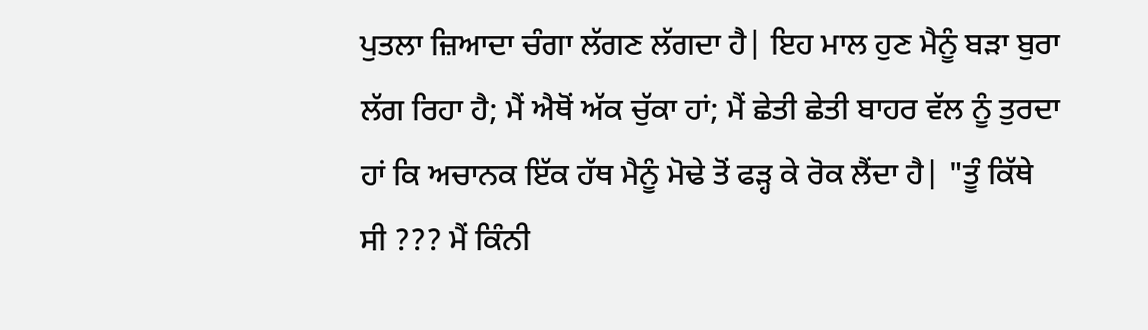ਪੁਤਲਾ ਜ਼ਿਆਦਾ ਚੰਗਾ ਲੱਗਣ ਲੱਗਦਾ ਹੈ| ਇਹ ਮਾਲ ਹੁਣ ਮੈਨੂੰ ਬੜਾ ਬੁਰਾ ਲੱਗ ਰਿਹਾ ਹੈ; ਮੈਂ ਐਥੋਂ ਅੱਕ ਚੁੱਕਾ ਹਾਂ; ਮੈਂ ਛੇਤੀ ਛੇਤੀ ਬਾਹਰ ਵੱਲ ਨੂੰ ਤੁਰਦਾ ਹਾਂ ਕਿ ਅਚਾਨਕ ਇੱਕ ਹੱਥ ਮੈਨੂੰ ਮੋਢੇ ਤੋਂ ਫੜ੍ਹ ਕੇ ਰੋਕ ਲੈਂਦਾ ਹੈ| "ਤੂੰ ਕਿੱਥੇ ਸੀ ??? ਮੈਂ ਕਿੰਨੀ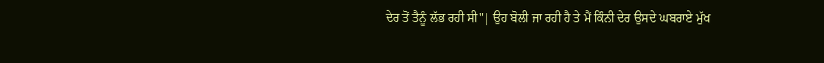ਦੇਰ ਤੋਂ ਤੈਨੂੰ ਲੱਭ ਰਹੀ ਸੀ"| ਉਹ ਬੋਲੀ ਜਾ ਰਹੀ ਹੈ ਤੇ ਮੈਂ ਕਿੰਨੀ ਦੇਰ ਉਸਦੇ ਘਬਰਾਏ ਮੁੱਖ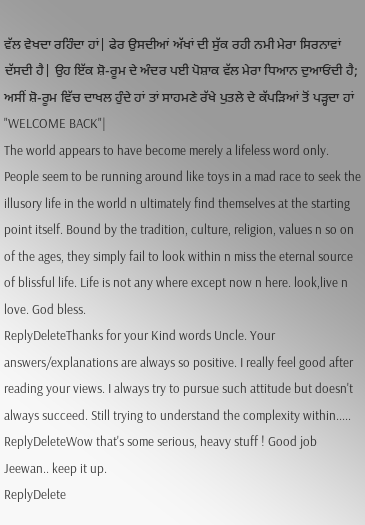ਵੱਲ ਵੇਖਦਾ ਰਹਿੰਦਾ ਹਾਂ| ਫੇਰ ਉਸਦੀਆਂ ਅੱਖਾਂ ਦੀ ਸੁੱਕ ਰਹੀ ਨਮੀ ਮੇਰਾ ਸਿਰਨਾਵਾਂ ਦੱਸਦੀ ਹੈ| ਉਹ ਇੱਕ ਸ਼ੋ-ਰੂਮ ਦੇ ਅੰਦਰ ਪਈ ਪੋਸ਼ਾਕ ਵੱਲ ਮੇਰਾ ਧਿਆਨ ਦੁਆਓਂਦੀ ਹੈ; ਅਸੀਂ ਸ਼ੋ-ਰੂਮ ਵਿੱਚ ਦਾਖਲ ਹੁੰਦੇ ਹਾਂ ਤਾਂ ਸਾਹਮਣੇ ਰੱਖੇ ਪੁਤਲੇ ਦੇ ਕੱਪੜਿਆਂ ਤੋਂ ਪੜ੍ਹਦਾ ਹਾਂ "WELCOME BACK"|
The world appears to have become merely a lifeless word only. People seem to be running around like toys in a mad race to seek the illusory life in the world n ultimately find themselves at the starting point itself. Bound by the tradition, culture, religion, values n so on of the ages, they simply fail to look within n miss the eternal source of blissful life. Life is not any where except now n here. look,live n love. God bless.
ReplyDeleteThanks for your Kind words Uncle. Your answers/explanations are always so positive. I really feel good after reading your views. I always try to pursue such attitude but doesn't always succeed. Still trying to understand the complexity within.....
ReplyDeleteWow that's some serious, heavy stuff ! Good job Jeewan.. keep it up.
ReplyDelete